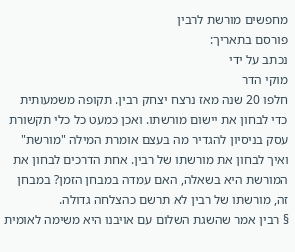מחפשים מורשת לרבין
פורסם בתאריך:
נכתב על ידי
מוקי הדר
חלפו 20 שנה מאז נרצח יצחק רבין. תקופה משמעותית כדי לבחון את יישום מורשתו. ואכן כמעט כל כלי תקשורת עסק בניסיון להגדיר מה בעצם אומרת המילה "מורשת" ואיך לבחון את מורשתו של רבין. אחת הדרכים לבחון את המורשת היא בשאלה, האם עמדה במבחן הזמן? במבחן זה, מורשתו של רבין לא תרשם כהצלחה גדולה.
§ רבין אמר שהשגת השלום עם אויבנו היא משימה לאומית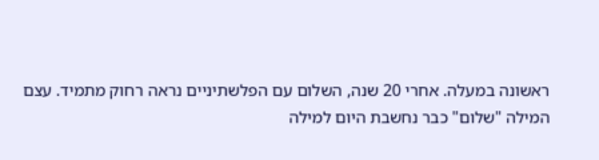ראשונה במעלה. אחרי 20 שנה, השלום עם הפלשתיניים נראה רחוק מתמיד. עצם המילה "שלום" כבר נחשבת היום למילה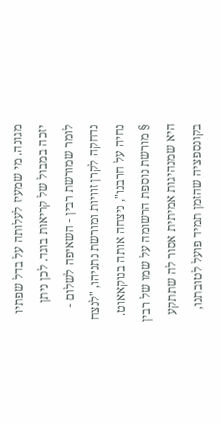מגונה. מי שמעיז לעלותה על בדל שפתיו יזכה במבול של קריאות בוגד. לכן ניתן לומר שמורשת רבין - השאיפה לשלום - נדחקה לקרן זוויות ומורשת נתניהו, "לנצח נחיה על חרבנו", ניצחה אותה בנוקאאוט.
§ מורשת נוספת הרשומה על שמו של רבין היא שמנהיגות אמיתית אסור לה שתתקע בקונספציה שהזמן תמיד פועל לטובתנו,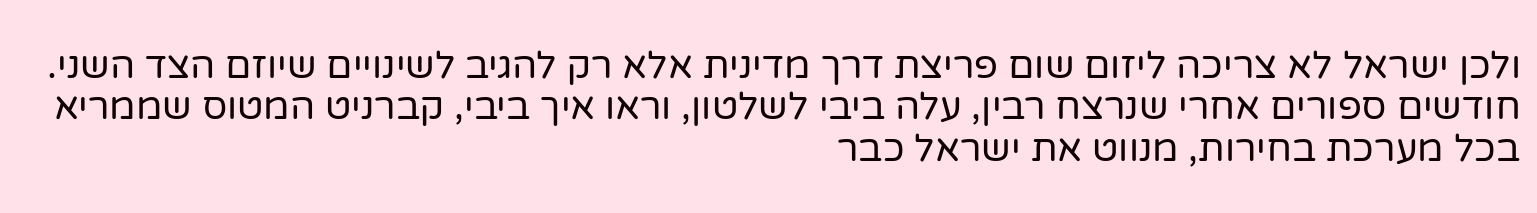ולכן ישראל לא צריכה ליזום שום פריצת דרך מדינית אלא רק להגיב לשינויים שיוזם הצד השני.
חודשים ספורים אחרי שנרצח רבין, עלה ביבי לשלטון, וראו איך ביבי, קברניט המטוס שממריא בכל מערכת בחירות, מנווט את ישראל כבר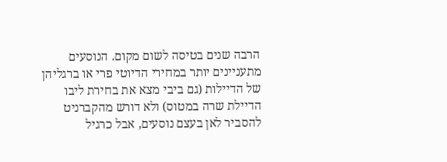הרבה שנים בטיסה לשום מקום. הנוסעים מתעניינים יותר במחירי הדיוטי פרי או ברגליהן של הדיילות (גם ביבי מצא את בחירת ליבו הדיילת שרה במטוס) ולא דורש מהקברניט להסביר לאן בעצם נוסעים, אבל כרגיל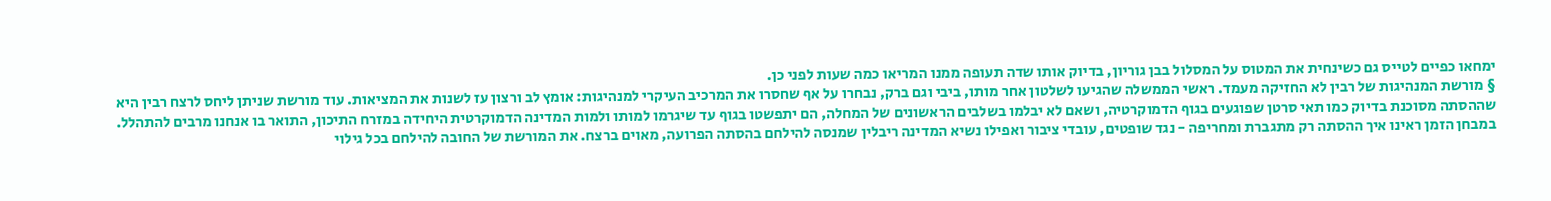ימחאו כפיים לטייס גם כשינחית את המטוס על המסלול בבן גוריון, בדיוק אותו שדה תעופה ממנו המריאו כמה שעות לפני כן.
§ מורשת המנהיגות של רבין לא החזיקה מעמד. ראשי הממשלה שהגיעו לשלטון אחר מותו, ביבי וגם ברק, נבחרו על אף שחסרו את המרכיב העיקרי למנהיגות: אומץ לב ורצון עז לשנות את המציאות. עוד מורשת שניתן ליחס לרצח רבין היא שההסתה מסוכנת בדיוק כמו תאי סרטן שפוגעים בגוף הדמוקרטיה, ושאם לא יבלמו בשלבים הראשונים של המחלה, הם יתפשטו בגוף עד שיגרמו למותו ולמות המדינה הדמוקרטית היחידה במזרח התיכון, התואר בו אנחנו מרבים להתהלל.
במבחן הזמן ראינו איך ההסתה רק מתגברת ומחריפה - נגד שופטים, עובדי ציבור ואפילו נשיא המדינה ריבלין שמנסה להילחם בהסתה הפרועה, מאוים ברצח. את המורשת של החובה להילחם בכל גילוי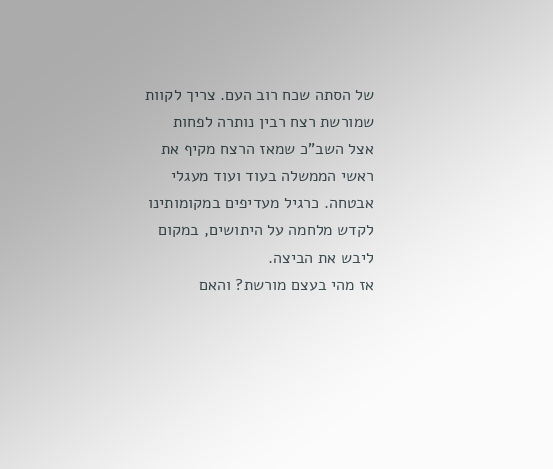של הסתה שכח רוב העם. צריך לקוות שמורשת רצח רבין נותרה לפחות אצל השב"כ שמאז הרצח מקיף את ראשי הממשלה בעוד ועוד מעגלי אבטחה. כרגיל מעדיפים במקומותינו לקדש מלחמה על היתושים, במקום ליבש את הביצה.
אז מהי בעצם מורשת? והאם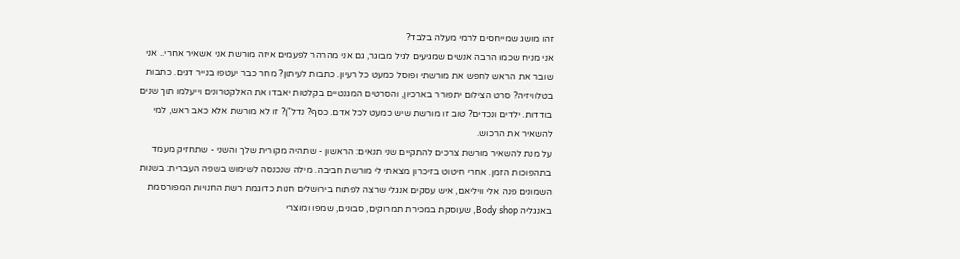זהו מושג שמייחסים לרמי מעלה בלבד?
אני מניח שכמו הרבה אנשים שמגיעים לגיל מבוגר, גם אני מהרהר לפעמים איזה מורשת אני אשאיר אחרי.. אני שובר את הראש לחפש את מורשתי ופוסל כמעט כל רעיון. כתבות לעיתון? מחר כבר יעטפו בנייר דגים. כתבות בטלוויזיה? סרט הצילום יתפורר בארכיון, והסרטים המגנטיים בקלטות יאבדו את האלקטרונים וייעלמו תוך שנים בודדות. ילדים ונכדים? טוב זו מורשת שיש כמעט לכל אדם. כסף? נדל"ן? זו לא מורשת אלא כאב ראש, למי להשאיר את הרכוש.
על מנת להשאיר מורשת צרכים להתקיים שני תנאים: הראשון - שתהיה מקורית שלך והשני - שתחזיק מעמד בתהפוכות הזמן. אחרי חיטוט בזיכרון מצאתי לי מורשת חביבה. מילה שנכנסה לשימוש בשפה העברית: בשנות השמונים פנה אלי וויליאם, איש עסקים אנגלי שרצה לפתוח בירושלים חנות כדוגמת רשת החנויות המפורסמת באנגליה Body shop, שעוסקת במכירת תמרוקים, סבונים, שמפו ומוצרי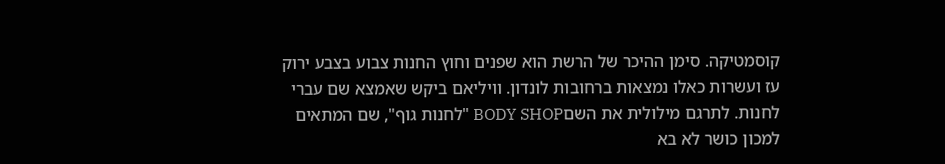קוסמטיקה. סימן ההיכר של הרשת הוא שפנים וחוץ החנות צבוע בצבע ירוק עז ועשרות כאלו נמצאות ברחובות לונדון. וויליאם ביקש שאמצא שם עברי לחנות. לתרגם מילולית את השםBODY SHOP "לחנות גוף", שם המתאים למכון כושר לא בא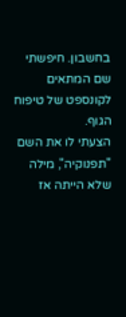בחשבון. חיפשתי שם המתאים לקונספט של טיפוח הגוף.
הצעתי לו את השם "תפנוקיה", מילה שלא הייתה אז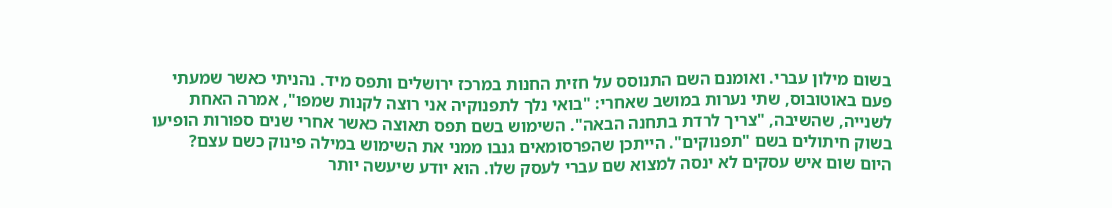בשום מילון עברי. ואומנם השם התנוסס על חזית החנות במרכז ירושלים ותפס מיד. נהניתי כאשר שמעתי פעם באוטובוס, שתי נערות במושב שאחרי: "בואי נלך לתפנוקיה אני רוצה לקנות שמפו", אמרה האחת לשנייה, שהשיבה, "צריך לרדת בתחנה הבאה". השימוש בשם תפס תאוצה כאשר אחרי שנים ספורות הופיעו בשוק חיתולים בשם "תפנוקים". הייתכן שהפרסומאים גנבו ממני את השימוש במילה פינוק כשם עצם?
היום שום איש עסקים לא ינסה למצוא שם עברי לעסק שלו. הוא יודע שיעשה יותר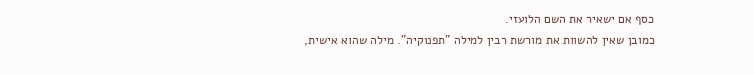כסף אם ישאיר את השם הלועזי.
כמובן שאין להשוות את מורשת רבין למילה "תפנוקיה". מילה שהוא אישית,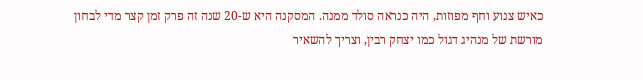כאיש צנוע וחף מפוזות, היה כנראה סולד ממנה. המסקנה היא ש-20 שנה זה פרק זמן קצר מדי לבחון מורשת של מנהיג דגול כמו יצחק רבין, וצריך להשאיר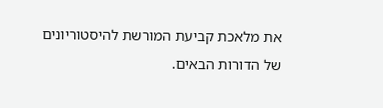את מלאכת קביעת המורשת להיסטוריונים של הדורות הבאים.